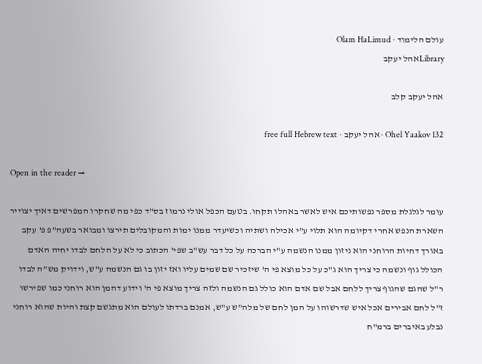עולם הלימוד · Olam HaLimud
Libraryאהל יעקב

אהל יעקב קלב

Ohel Yaakov 132 · אהל יעקב · free full Hebrew text

Open in the reader →

עומר לגלגלת מספר נפשותיכם איש לאשר באהלו תקחו. בטעם הכפל אולי נרמוז בס"ד כפי מה שחקרו המפרשים דאיך יצוייר השארת הנפש אחרי דקיומה הוא תלוי ע"י אכילה ושתיה וכשיעדר ממנו ימות והמקובלים תירצו ומבואר בשעה"פ פ' עקב באורך דחיות הרוחני הוא ניזון ממנו הנשמה ע"י הברכה על כל דבר עש"ב שפי' הכתוב כי לא על הלחם לבדו יחיה האדם הכולל גוף ונשמה כי צריך הוא ג"כ על כל מוצא פי ה' שיזכיר שם שמים עליו ואז יזון בו גם הנשמה ע"ש, וידויק מש"ה לבדו ר"ל שהגם שהגוף צריך ללחם אבל שם אדם הוא כולל גם הנשמה ולזה צריך מוצא פי ה' וידוע דהמן הוא רוחני כמו שפירשו ז"ל לחם אבירים אכל איש שדרשוהו על המן לחם של מלה"ש ע"ש, אמנם ברדתו לעולם הוא מתגשם קצת והיות שהוא רוחני נבלע באיברים ברמ"ח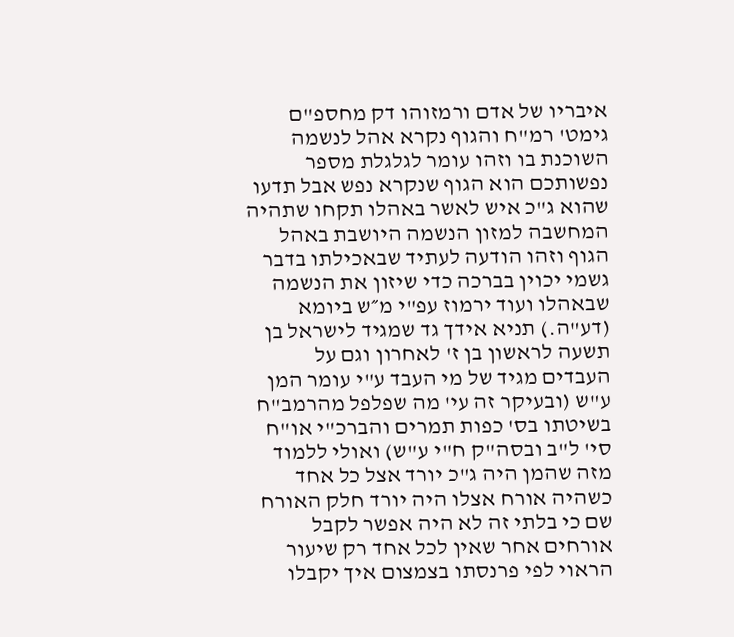איבריו של אדם ורמזוהו דק מחספ"ם גימט' רמ"ח והגוף נקרא אהל לנשמה השוכנת בו וזהו עומר לגלגלת מספר נפשותכם הוא הגוף שנקרא נפש אבל תדעו שהוא ג"כ איש לאשר באהלו תקחו שתהיה המחשבה למזון הנשמה היושבת באהל הגוף וזהו הודעה לעתיד שבאכילתו בדבר גשמי יכוין בברכה כדי שיזון את הנשמה שבאהלו ועוד ירמוז עפ"י מ״ש ביומא (דע"ה.) תניא אידך גד שמגיד לישראל בן תשעה לראשון בן ז' לאחרון וגם על העבדים מגיד של מי העבד ע"י עומר המן ע"ש (ובעיקר זה עי' מה שפלפל מהרמב"ח בשיטתו בס' כפות תמרים והברכ"י או"ח סי' ל"ב ובסה"ק ח"י ע"ש) ואולי ללמוד מזה שהמן היה ג"כ יורד אצל כל אחד כשהיה אורח אצלו היה יורד חלק האורח שם כי בלתי זה לא היה אפשר לקבל אורחים אחר שאין לכל אחד רק שיעור הראוי לפי פרנסתו בצמצום איך יקבלו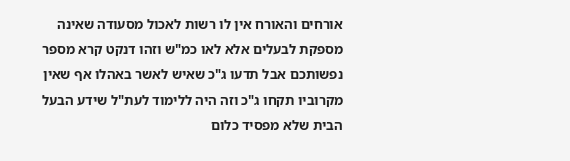אורחים והאורח אין לו רשות לאכול מסעודה שאינה מספקת לבעלים אלא לאו כמ"ש וזהו דנקט קרא מספר נפשותכם אבל תדעו ג"כ שאיש לאשר באהלו אף שאין מקרוביו תקחו ג"כ וזה היה ללימוד לעת"ל שידע הבעל הבית שלא מפסיד כלום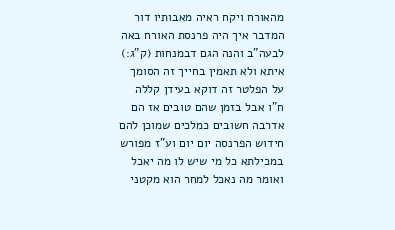מהאורח ויקח ראיה מאבותיו דור המדבר איך היה פרנסת האורח באה לבעה"ב והנה הגם דבמנחות (ק"ג:) איתא ולא תאמין בחייך זה הסומך על הפלטר זה דוקא בעידן קללה ח"ו אבל בזמן שהם טובים אז הם אדרבה חשובים כמלכים שמוכן להם חידוש הפרנסה יום יום וע"ז מפורש במכילתא כל מי שיש לו מה יאכל ואומר מה נאכל למחר הוא מקטני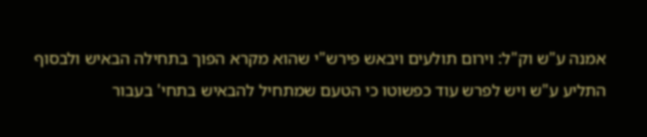אמנה ע"ש וק"ל: וירום תולעים ויבאש פירש"י שהוא מקרא הפוך בתחילה הבאיש ולבסוף התליע ע"ש ויש לפרש עוד כפשוטו כי הטעם שמתחיל להבאיש בתחי' בעבור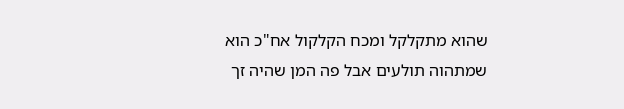שהוא מתקלקל ומכח הקלקול אח"כ הוא שמתהוה תולעים אבל פה המן שהיה זך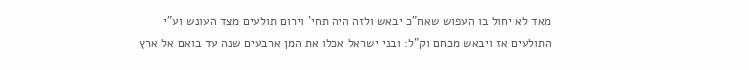מאד לא יחול בו העפוש שאח"כ יבאש ולזה היה תחי' וירום תולעים מצד העונש וע"י התולעים אז ויבאש מכחם וק"ל: ובני ישראל אכלו את המן ארבעים שנה עד בואם אל ארץ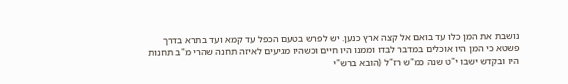נושבת את המן כלו עד בואם אל קצה ארץ כנען. יש לפרש בטעם הכפל עד קמא ועד בתרא בדרך פשטא כי המן היו אוכלים במדבר לבדו וממנו היו חיים וכשהיו מגיעים לאיזה תחנה שהרי מ"ב תחנות היו ובקדש ישבו י"ט שנה כמ"ש רז"ל (הובא ברש"י